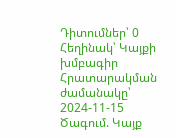Դիտումներ՝ 0 Հեղինակ՝ Կայքի խմբագիր Հրատարակման ժամանակը՝ 2024-11-15 Ծագում. Կայք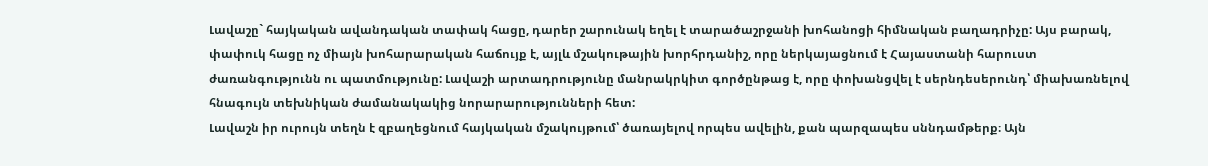Լավաշը` հայկական ավանդական տափակ հացը, դարեր շարունակ եղել է տարածաշրջանի խոհանոցի հիմնական բաղադրիչը: Այս բարակ, փափուկ հացը ոչ միայն խոհարարական հաճույք է, այլև մշակութային խորհրդանիշ, որը ներկայացնում է Հայաստանի հարուստ ժառանգությունն ու պատմությունը: Լավաշի արտադրությունը մանրակրկիտ գործընթաց է, որը փոխանցվել է սերնդեսերունդ՝ միախառնելով հնագույն տեխնիկան ժամանակակից նորարարությունների հետ:
Լավաշն իր ուրույն տեղն է զբաղեցնում հայկական մշակույթում՝ ծառայելով որպես ավելին, քան պարզապես սննդամթերք։ Այն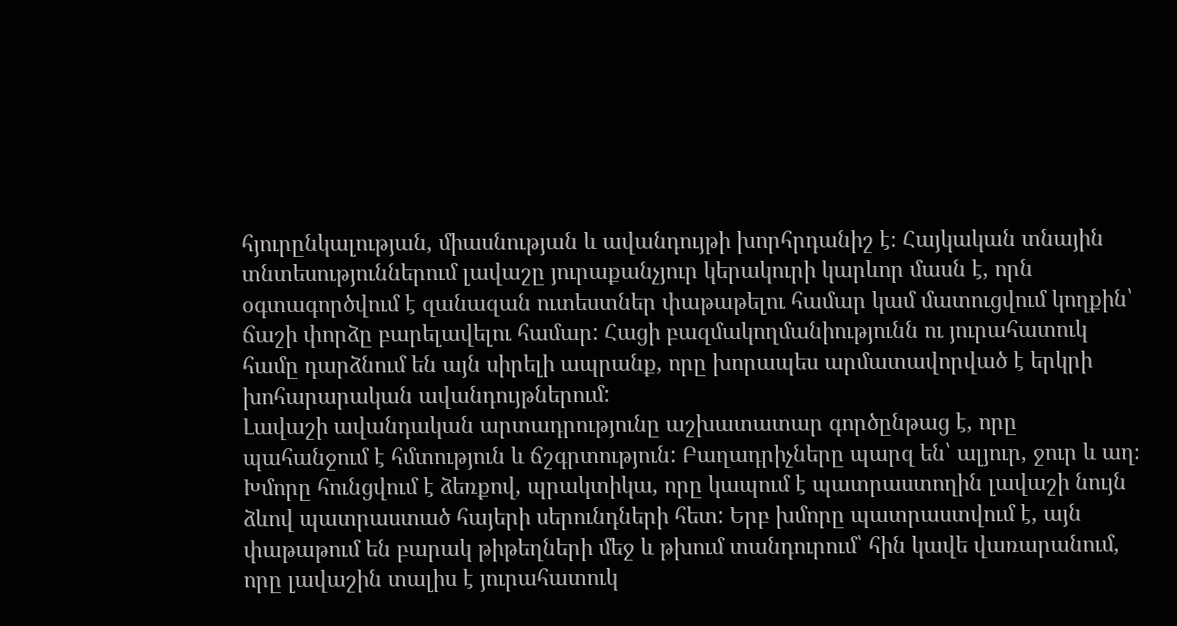հյուրընկալության, միասնության և ավանդույթի խորհրդանիշ է։ Հայկական տնային տնտեսություններում լավաշը յուրաքանչյուր կերակուրի կարևոր մասն է, որն օգտագործվում է զանազան ուտեստներ փաթաթելու համար կամ մատուցվում կողքին՝ ճաշի փորձը բարելավելու համար: Հացի բազմակողմանիությունն ու յուրահատուկ համը դարձնում են այն սիրելի ապրանք, որը խորապես արմատավորված է երկրի խոհարարական ավանդույթներում:
Լավաշի ավանդական արտադրությունը աշխատատար գործընթաց է, որը պահանջում է հմտություն և ճշգրտություն: Բաղադրիչները պարզ են՝ ալյուր, ջուր և աղ։ Խմորը հունցվում է ձեռքով, պրակտիկա, որը կապում է պատրաստողին լավաշի նույն ձևով պատրաստած հայերի սերունդների հետ: Երբ խմորը պատրաստվում է, այն փաթաթում են բարակ թիթեղների մեջ և թխում տանդուրում՝ հին կավե վառարանում, որը լավաշին տալիս է յուրահատուկ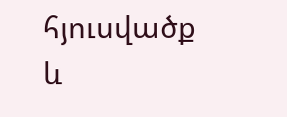հյուսվածք և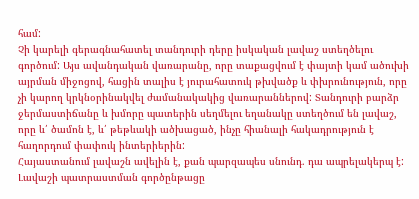համ:
Չի կարելի գերագնահատել տանդուրի դերը իսկական լավաշ ստեղծելու գործում: Այս ավանդական վառարանը, որը տաքացվում է փայտի կամ ածուխի այրման միջոցով, հացին տալիս է յուրահատուկ թխվածք և փխրունություն, որը չի կարող կրկնօրինակվել ժամանակակից վառարաններով: Տանդուրի բարձր ջերմաստիճանը և խմորը պատերին սեղմելու եղանակը ստեղծում են լավաշ, որը և՛ ծամոն է, և՛ թեթևակի ածխացած, ինչը հիանալի հակադրություն է հաղորդում փափուկ ինտերիերին:
Հայաստանում լավաշն ավելին է, քան պարզապես սնունդ. դա ապրելակերպ է: Լավաշի պատրաստման գործընթացը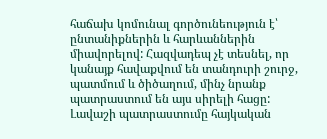հաճախ կոմունալ գործունեություն է՝ ընտանիքներին և հարևաններին միավորելով: Հազվադեպ չէ տեսնել, որ կանայք հավաքվում են տանդուրի շուրջ, պատմում և ծիծաղում, մինչ նրանք պատրաստում են այս սիրելի հացը: Լավաշի պատրաստումը հայկական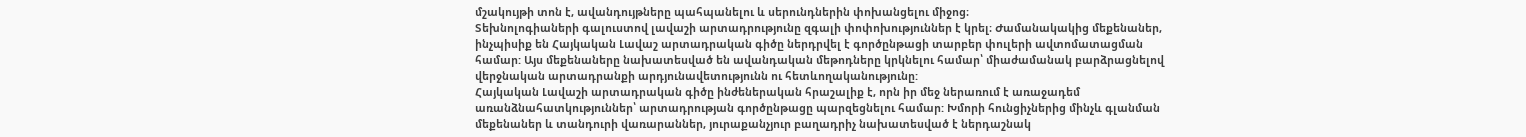մշակույթի տոն է, ավանդույթները պահպանելու և սերունդներին փոխանցելու միջոց։
Տեխնոլոգիաների գալուստով լավաշի արտադրությունը զգալի փոփոխություններ է կրել։ Ժամանակակից մեքենաներ, ինչպիսիք են Հայկական Լավաշ արտադրական գիծը ներդրվել է գործընթացի տարբեր փուլերի ավտոմատացման համար: Այս մեքենաները նախատեսված են ավանդական մեթոդները կրկնելու համար՝ միաժամանակ բարձրացնելով վերջնական արտադրանքի արդյունավետությունն ու հետևողականությունը:
Հայկական Լավաշի արտադրական գիծը ինժեներական հրաշալիք է, որն իր մեջ ներառում է առաջադեմ առանձնահատկություններ՝ արտադրության գործընթացը պարզեցնելու համար: Խմորի հունցիչներից մինչև գլանման մեքենաներ և տանդուրի վառարաններ, յուրաքանչյուր բաղադրիչ նախատեսված է ներդաշնակ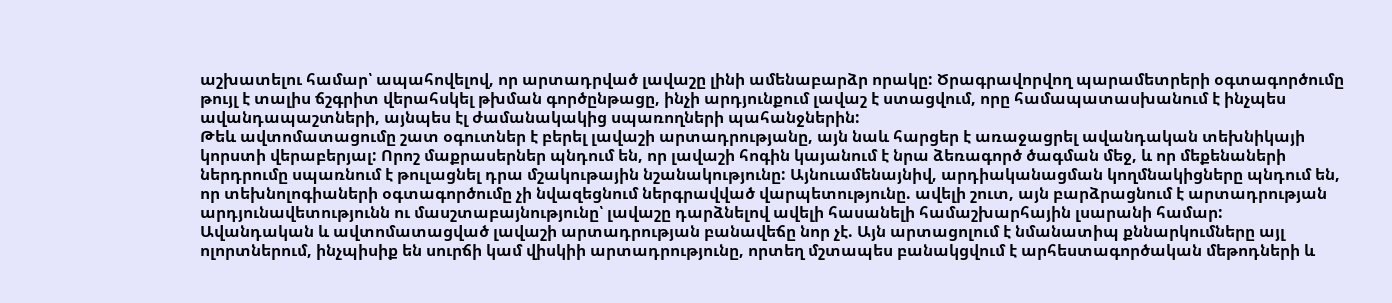աշխատելու համար՝ ապահովելով, որ արտադրված լավաշը լինի ամենաբարձր որակը: Ծրագրավորվող պարամետրերի օգտագործումը թույլ է տալիս ճշգրիտ վերահսկել թխման գործընթացը, ինչի արդյունքում լավաշ է ստացվում, որը համապատասխանում է ինչպես ավանդապաշտների, այնպես էլ ժամանակակից սպառողների պահանջներին:
Թեև ավտոմատացումը շատ օգուտներ է բերել լավաշի արտադրությանը, այն նաև հարցեր է առաջացրել ավանդական տեխնիկայի կորստի վերաբերյալ: Որոշ մաքրասերներ պնդում են, որ լավաշի հոգին կայանում է նրա ձեռագործ ծագման մեջ, և որ մեքենաների ներդրումը սպառնում է թուլացնել դրա մշակութային նշանակությունը: Այնուամենայնիվ, արդիականացման կողմնակիցները պնդում են, որ տեխնոլոգիաների օգտագործումը չի նվազեցնում ներգրավված վարպետությունը. ավելի շուտ, այն բարձրացնում է արտադրության արդյունավետությունն ու մասշտաբայնությունը՝ լավաշը դարձնելով ավելի հասանելի համաշխարհային լսարանի համար:
Ավանդական և ավտոմատացված լավաշի արտադրության բանավեճը նոր չէ. Այն արտացոլում է նմանատիպ քննարկումները այլ ոլորտներում, ինչպիսիք են սուրճի կամ վիսկիի արտադրությունը, որտեղ մշտապես բանակցվում է արհեստագործական մեթոդների և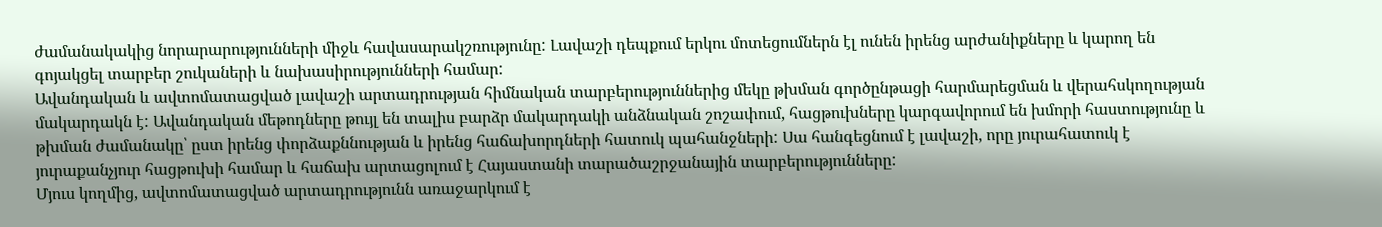ժամանակակից նորարարությունների միջև հավասարակշռությունը: Լավաշի դեպքում երկու մոտեցումներն էլ ունեն իրենց արժանիքները և կարող են գոյակցել տարբեր շուկաների և նախասիրությունների համար:
Ավանդական և ավտոմատացված լավաշի արտադրության հիմնական տարբերություններից մեկը թխման գործընթացի հարմարեցման և վերահսկողության մակարդակն է: Ավանդական մեթոդները թույլ են տալիս բարձր մակարդակի անձնական շոշափում, հացթուխները կարգավորում են խմորի հաստությունը և թխման ժամանակը՝ ըստ իրենց փորձաքննության և իրենց հաճախորդների հատուկ պահանջների: Սա հանգեցնում է լավաշի, որը յուրահատուկ է յուրաքանչյուր հացթուխի համար և հաճախ արտացոլում է Հայաստանի տարածաշրջանային տարբերությունները:
Մյուս կողմից, ավտոմատացված արտադրությունն առաջարկում է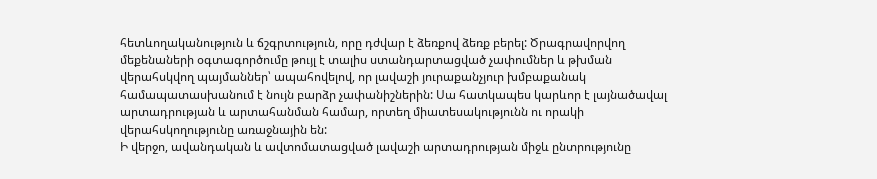հետևողականություն և ճշգրտություն, որը դժվար է ձեռքով ձեռք բերել: Ծրագրավորվող մեքենաների օգտագործումը թույլ է տալիս ստանդարտացված չափումներ և թխման վերահսկվող պայմաններ՝ ապահովելով, որ լավաշի յուրաքանչյուր խմբաքանակ համապատասխանում է նույն բարձր չափանիշներին: Սա հատկապես կարևոր է լայնածավալ արտադրության և արտահանման համար, որտեղ միատեսակությունն ու որակի վերահսկողությունը առաջնային են:
Ի վերջո, ավանդական և ավտոմատացված լավաշի արտադրության միջև ընտրությունը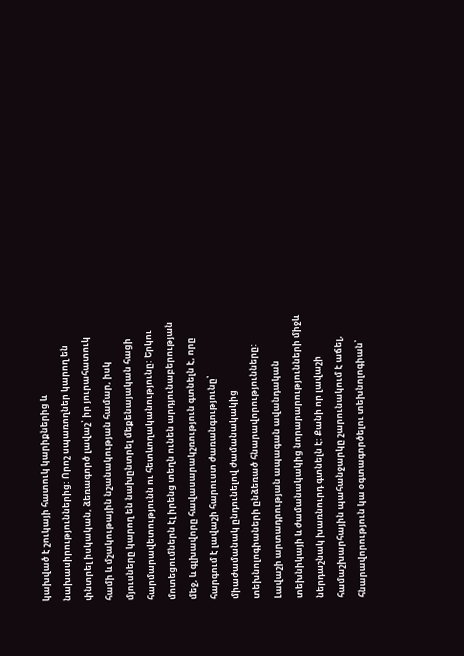կախված է շուկայի հատուկ կարիքներից և նախասիրություններից: Որոշ սպառողներ կարող են փնտրել իսկական, ձեռագործ լավաշ՝ իր յուրահատուկ համի և մշակութային նշանակության համար, իսկ մյուսները կարող են նախընտրել մեքենայական հացի հարմարավետությունն ու հետևողականությունը: Երկու մոտեցումներն էլ իրենց տեղն ունեն արդյունաբերության մեջ, և գլխավորը հավասարակշռություն գտնելն է, որը հարգում է լավաշի հարուստ ժառանգությունը՝ միաժամանակ ընդունելով ժամանակակից տեխնոլոգիաների ընձեռած հնարավորությունները:
Լավաշի արտադրության ապագան ավանդական տեխնիկայի և ժամանակակից նորարարությունների միջև ներդաշնակ խառնուրդ գտնելն է: Քանի որ լավաշի համաշխարհային պահանջարկը շարունակում է աճել, հնարավորություն կա օգտագործելու տեխնոլոգիան՝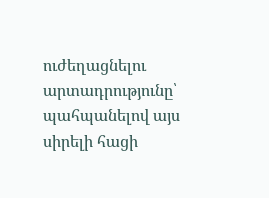ուժեղացնելու արտադրությունը՝ պահպանելով այս սիրելի հացի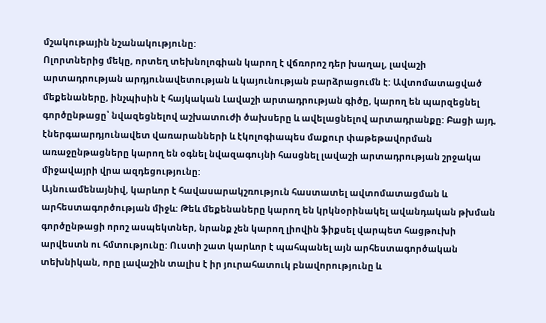մշակութային նշանակությունը:
Ոլորտներից մեկը, որտեղ տեխնոլոգիան կարող է վճռորոշ դեր խաղալ, լավաշի արտադրության արդյունավետության և կայունության բարձրացումն է: Ավտոմատացված մեքենաները, ինչպիսին է հայկական Լավաշի արտադրության գիծը, կարող են պարզեցնել գործընթացը՝ նվազեցնելով աշխատուժի ծախսերը և ավելացնելով արտադրանքը: Բացի այդ, էներգաարդյունավետ վառարանների և էկոլոգիապես մաքուր փաթեթավորման առաջընթացները կարող են օգնել նվազագույնի հասցնել լավաշի արտադրության շրջակա միջավայրի վրա ազդեցությունը:
Այնուամենայնիվ, կարևոր է հավասարակշռություն հաստատել ավտոմատացման և արհեստագործության միջև: Թեև մեքենաները կարող են կրկնօրինակել ավանդական թխման գործընթացի որոշ ասպեկտներ, նրանք չեն կարող լիովին ֆիքսել վարպետ հացթուխի արվեստն ու հմտությունը: Ուստի շատ կարևոր է պահպանել այն արհեստագործական տեխնիկան, որը լավաշին տալիս է իր յուրահատուկ բնավորությունը և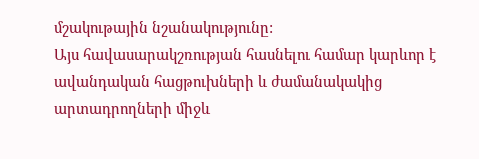մշակութային նշանակությունը:
Այս հավասարակշռության հասնելու համար կարևոր է ավանդական հացթուխների և ժամանակակից արտադրողների միջև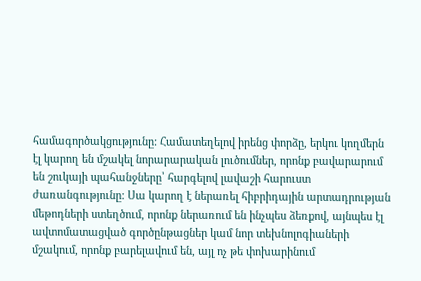համագործակցությունը: Համատեղելով իրենց փորձը, երկու կողմերն էլ կարող են մշակել նորարարական լուծումներ, որոնք բավարարում են շուկայի պահանջները՝ հարգելով լավաշի հարուստ ժառանգությունը: Սա կարող է ներառել հիբրիդային արտադրության մեթոդների ստեղծում, որոնք ներառում են ինչպես ձեռքով, այնպես էլ ավտոմատացված գործընթացներ կամ նոր տեխնոլոգիաների մշակում, որոնք բարելավում են, այլ ոչ թե փոխարինում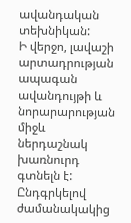ավանդական տեխնիկան:
Ի վերջո, լավաշի արտադրության ապագան ավանդույթի և նորարարության միջև ներդաշնակ խառնուրդ գտնելն է: Ընդգրկելով ժամանակակից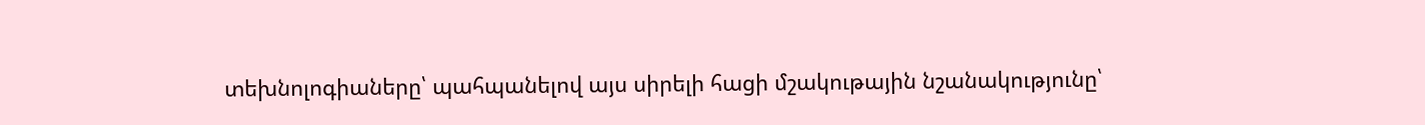տեխնոլոգիաները՝ պահպանելով այս սիրելի հացի մշակութային նշանակությունը՝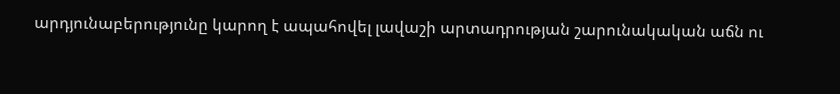արդյունաբերությունը կարող է ապահովել լավաշի արտադրության շարունակական աճն ու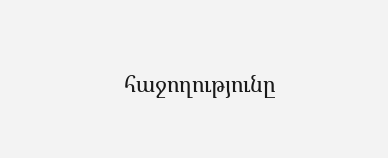հաջողությունը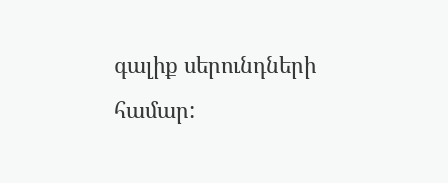գալիք սերունդների համար: